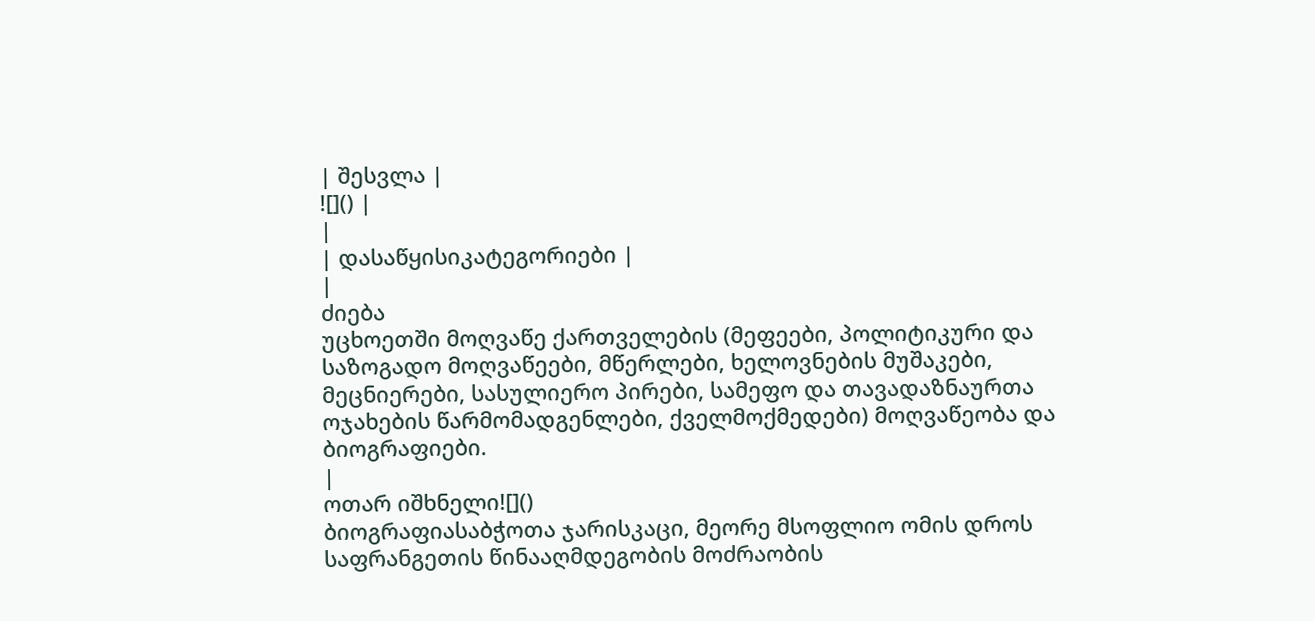| შესვლა |
![]() |
|
| დასაწყისიკატეგორიები |
|
ძიება
უცხოეთში მოღვაწე ქართველების (მეფეები, პოლიტიკური და საზოგადო მოღვაწეები, მწერლები, ხელოვნების მუშაკები, მეცნიერები, სასულიერო პირები, სამეფო და თავადაზნაურთა ოჯახების წარმომადგენლები, ქველმოქმედები) მოღვაწეობა და ბიოგრაფიები.
|
ოთარ იშხნელი![]()
ბიოგრაფიასაბჭოთა ჯარისკაცი, მეორე მსოფლიო ომის დროს საფრანგეთის წინააღმდეგობის მოძრაობის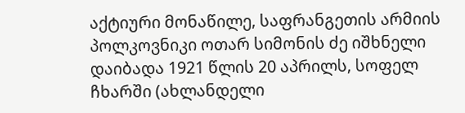აქტიური მონაწილე, საფრანგეთის არმიის პოლკოვნიკი ოთარ სიმონის ძე იშხნელი დაიბადა 1921 წლის 20 აპრილს, სოფელ ჩხარში (ახლანდელი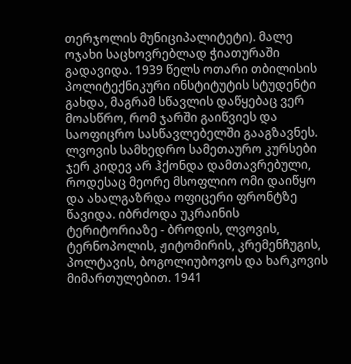თერჯოლის მუნიციპალიტეტი). მალე ოჯახი საცხოვრებლად ჭიათურაში გადავიდა. 1939 წელს ოთარი თბილისის პოლიტექნიკური ინსტიტუტის სტუდენტი გახდა, მაგრამ სწავლის დაწყებაც ვერ მოასწრო, რომ ჯარში გაიწვიეს და საოფიცრო სასწავლებელში გააგზავნეს. ლვოვის სამხედრო სამეთაურო კურსები ჯერ კიდევ არ ჰქონდა დამთავრებული, როდესაც მეორე მსოფლიო ომი დაიწყო და ახალგაზრდა ოფიცერი ფრონტზე წავიდა. იბრძოდა უკრაინის ტერიტორიაზე - ბროდის, ლვოვის, ტერნოპოლის, ჟიტომირის, კრემენჩუგის, პოლტავის, ბოგოლიუბოვოს და ხარკოვის მიმართულებით. 1941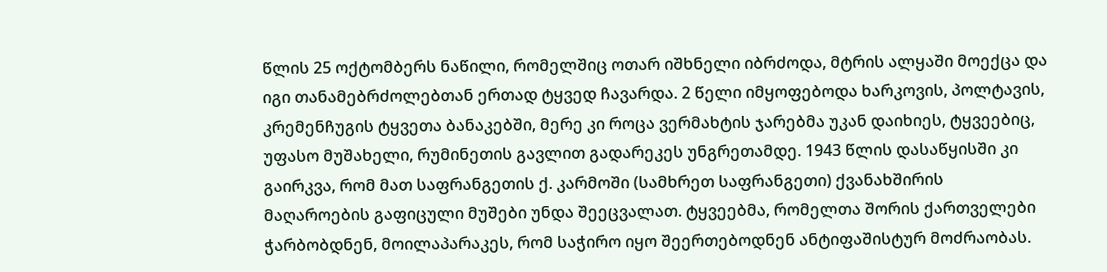წლის 25 ოქტომბერს ნაწილი, რომელშიც ოთარ იშხნელი იბრძოდა, მტრის ალყაში მოექცა და იგი თანამებრძოლებთან ერთად ტყვედ ჩავარდა. 2 წელი იმყოფებოდა ხარკოვის, პოლტავის, კრემენჩუგის ტყვეთა ბანაკებში, მერე კი როცა ვერმახტის ჯარებმა უკან დაიხიეს, ტყვეებიც, უფასო მუშახელი, რუმინეთის გავლით გადარეკეს უნგრეთამდე. 1943 წლის დასაწყისში კი გაირკვა, რომ მათ საფრანგეთის ქ. კარმოში (სამხრეთ საფრანგეთი) ქვანახშირის მაღაროების გაფიცული მუშები უნდა შეეცვალათ. ტყვეებმა, რომელთა შორის ქართველები ჭარბობდნენ, მოილაპარაკეს, რომ საჭირო იყო შეერთებოდნენ ანტიფაშისტურ მოძრაობას.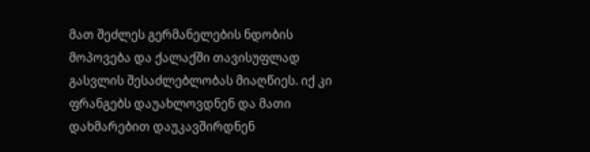მათ შეძლეს გერმანელების ნდობის მოპოვება და ქალაქში თავისუფლად გასვლის შესაძლებლობას მიაღწიეს. იქ კი ფრანგებს დაუახლოვდნენ და მათი დახმარებით დაუკავშირდნენ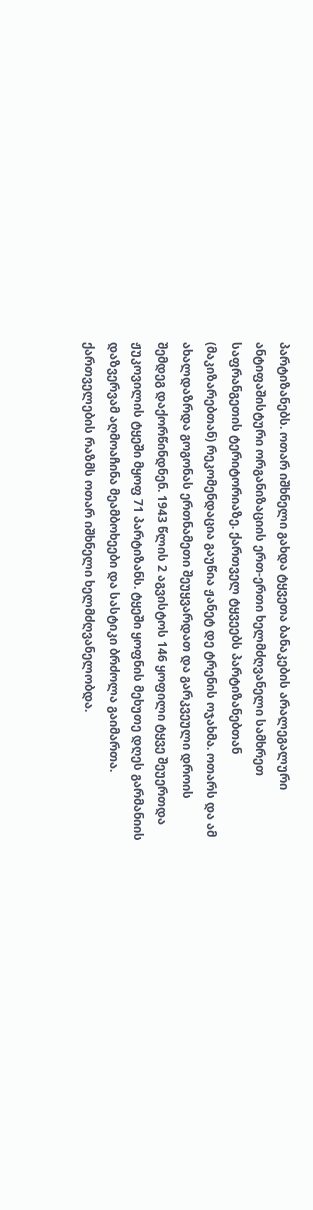პარტიზანებს. ოთარ იშხნელი გახდა ტყვეთა ბანაკების არალეგალური ანტიფაშისტური ორგანიზაციის ერთ-ერთი ხელმძღვანელი სამხრეთ საფრანგეთის ტერიტორიაზე. ქართველ ტყვეებს პარტიზანებთან (მაკიზარებთან) რეკომენდაცია გაუწია ჟანეტ დე ტრენის ოჯახმა. ოთარს და ამ ახალდაზრდა გოგონას ერთნამეთი შეუყვარდათ და გარკვეული დროის შემდეგ დაქორწინდნენ. 1943 წლის 2 აგვისტოს 146 ყოფილი ტყვე შეუერთდა ჟუკოვილის ტყეში მყოფ 71 პარტიზანს. ტყეში ყოფნის მეხუთე დღეს გარმანიის დაზვერვამ აღმოაჩინა მეამბოხეები და სასტიკი ბრძოლა გაიმართა. ქართველების რაზმს ოთარ იშხნელი ხელმძღვანელობდა.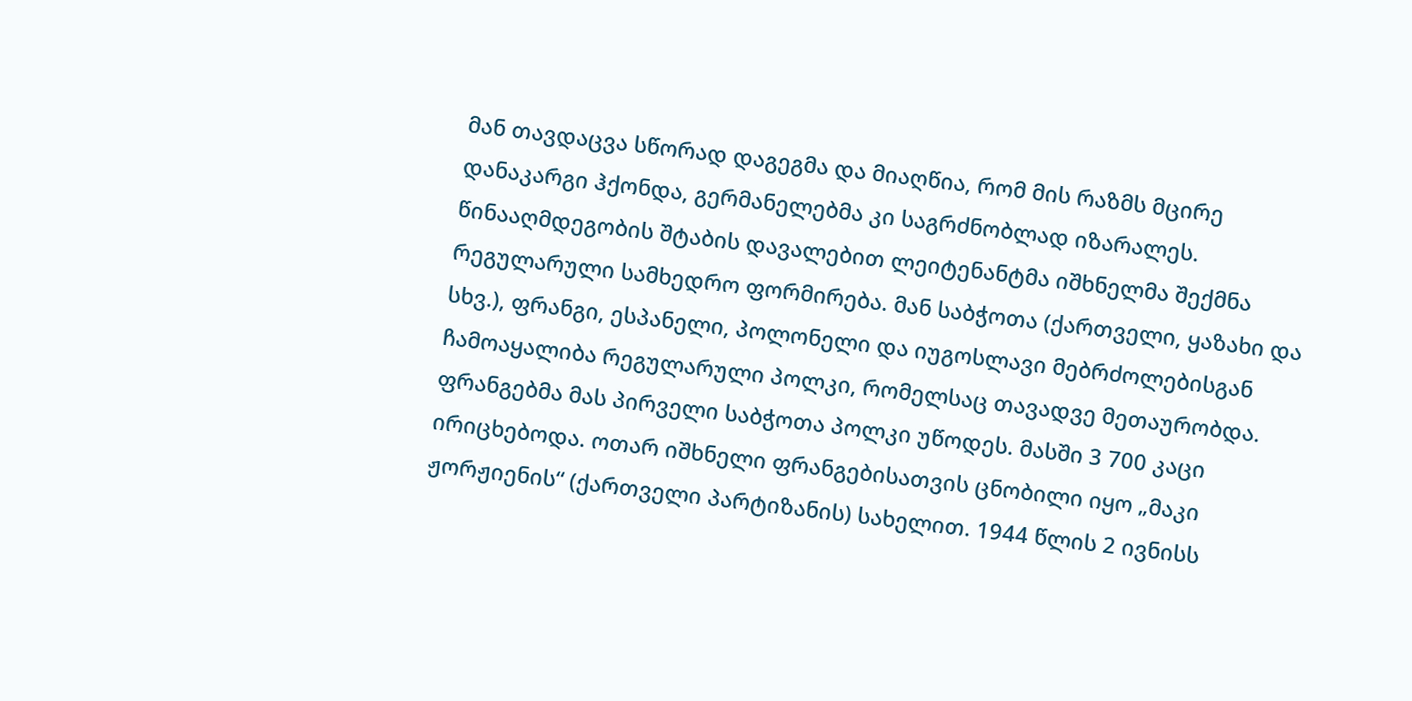მან თავდაცვა სწორად დაგეგმა და მიაღწია, რომ მის რაზმს მცირე დანაკარგი ჰქონდა, გერმანელებმა კი საგრძნობლად იზარალეს. წინააღმდეგობის შტაბის დავალებით ლეიტენანტმა იშხნელმა შექმნა რეგულარული სამხედრო ფორმირება. მან საბჭოთა (ქართველი, ყაზახი და სხვ.), ფრანგი, ესპანელი, პოლონელი და იუგოსლავი მებრძოლებისგან ჩამოაყალიბა რეგულარული პოლკი, რომელსაც თავადვე მეთაურობდა. ფრანგებმა მას პირველი საბჭოთა პოლკი უწოდეს. მასში 3 700 კაცი ირიცხებოდა. ოთარ იშხნელი ფრანგებისათვის ცნობილი იყო „მაკი ჟორჟიენის“ (ქართველი პარტიზანის) სახელით. 1944 წლის 2 ივნისს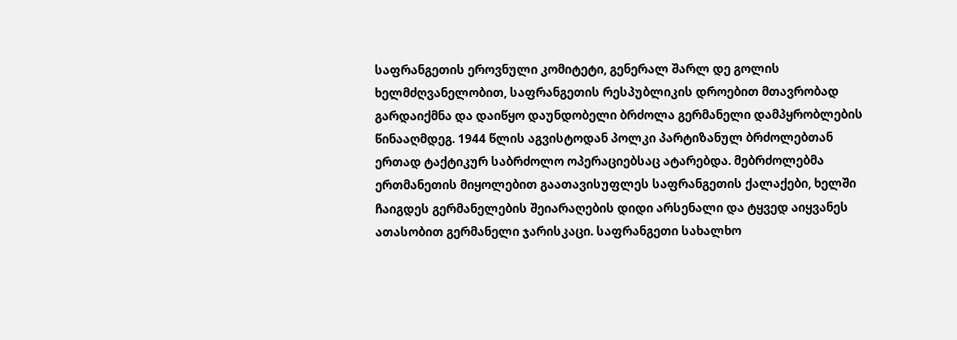საფრანგეთის ეროვნული კომიტეტი, გენერალ შარლ დე გოლის ხელმძღვანელობით, საფრანგეთის რესპუბლიკის დროებით მთავრობად გარდაიქმნა და დაიწყო დაუნდობელი ბრძოლა გერმანელი დამპყრობლების წინააღმდეგ. 1944 წლის აგვისტოდან პოლკი პარტიზანულ ბრძოლებთან ერთად ტაქტიკურ საბრძოლო ოპერაციებსაც ატარებდა. მებრძოლებმა ერთმანეთის მიყოლებით გაათავისუფლეს საფრანგეთის ქალაქები, ხელში ჩაიგდეს გერმანელების შეიარაღების დიდი არსენალი და ტყვედ აიყვანეს ათასობით გერმანელი ჯარისკაცი. საფრანგეთი სახალხო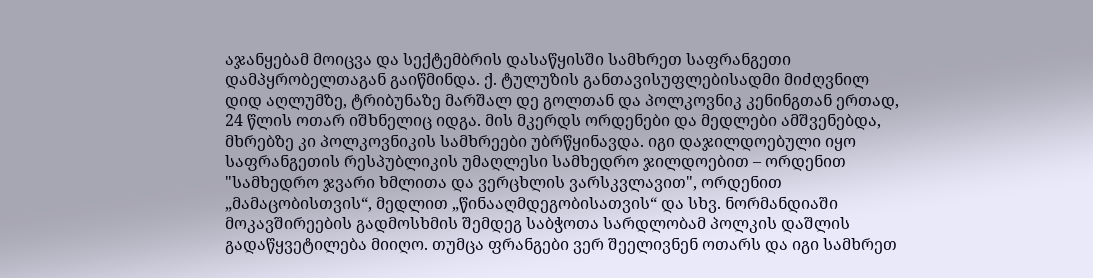აჯანყებამ მოიცვა და სექტემბრის დასაწყისში სამხრეთ საფრანგეთი დამპყრობელთაგან გაიწმინდა. ქ. ტულუზის განთავისუფლებისადმი მიძღვნილ დიდ აღლუმზე, ტრიბუნაზე მარშალ დე გოლთან და პოლკოვნიკ კენინგთან ერთად, 24 წლის ოთარ იშხნელიც იდგა. მის მკერდს ორდენები და მედლები ამშვენებდა, მხრებზე კი პოლკოვნიკის სამხრეები უბრწყინავდა. იგი დაჯილდოებული იყო საფრანგეთის რესპუბლიკის უმაღლესი სამხედრო ჯილდოებით – ორდენით "სამხედრო ჯვარი ხმლითა და ვერცხლის ვარსკვლავით", ორდენით „მამაცობისთვის“, მედლით „წინააღმდეგობისათვის“ და სხვ. ნორმანდიაში მოკავშირეების გადმოსხმის შემდეგ საბჭოთა სარდლობამ პოლკის დაშლის გადაწყვეტილება მიიღო. თუმცა ფრანგები ვერ შეელივნენ ოთარს და იგი სამხრეთ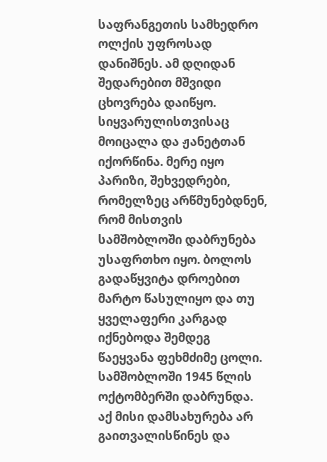საფრანგეთის სამხედრო ოლქის უფროსად დანიშნეს. ამ დღიდან შედარებით მშვიდი ცხოვრება დაიწყო. სიყვარულისთვისაც მოიცალა და ჟანეტთან იქორწინა. მერე იყო პარიზი, შეხვედრები, რომელზეც არწმუნებდნენ, რომ მისთვის სამშობლოში დაბრუნება უსაფრთხო იყო. ბოლოს გადაწყვიტა დროებით მარტო წასულიყო და თუ ყველაფერი კარგად იქნებოდა შემდეგ წაეყვანა ფეხმძიმე ცოლი. სამშობლოში 1945 წლის ოქტომბერში დაბრუნდა. აქ მისი დამსახურება არ გაითვალისწინეს და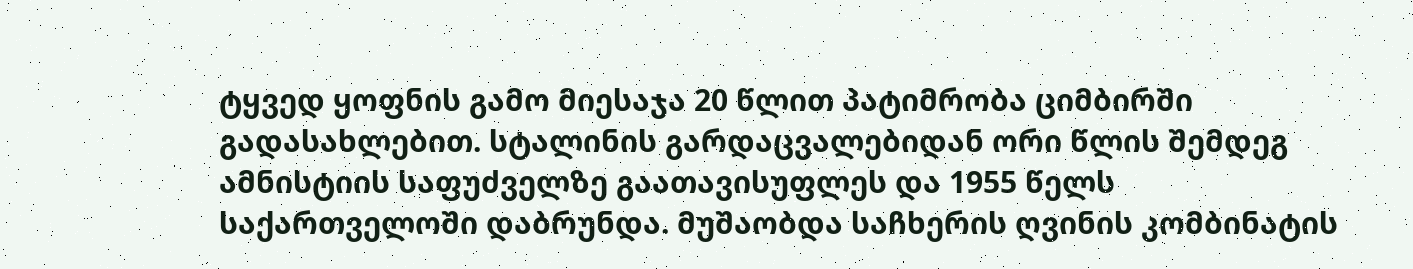ტყვედ ყოფნის გამო მიესაჯა 20 წლით პატიმრობა ციმბირში გადასახლებით. სტალინის გარდაცვალებიდან ორი წლის შემდეგ ამნისტიის საფუძველზე გაათავისუფლეს და 1955 წელს საქართველოში დაბრუნდა. მუშაობდა საჩხერის ღვინის კომბინატის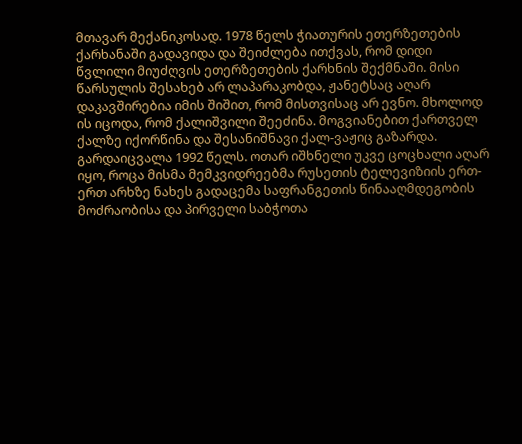მთავარ მექანიკოსად. 1978 წელს ჭიათურის ეთერზეთების ქარხანაში გადავიდა და შეიძლება ითქვას, რომ დიდი წვლილი მიუძღვის ეთერზეთების ქარხნის შექმნაში. მისი წარსულის შესახებ არ ლაპარაკობდა, ჟანეტსაც აღარ დაკავშირებია იმის შიშით, რომ მისთვისაც არ ევნო. მხოლოდ ის იცოდა, რომ ქალიშვილი შეეძინა. მოგვიანებით ქართველ ქალზე იქორწინა და შესანიშნავი ქალ-ვაჟიც გაზარდა. გარდაიცვალა 1992 წელს. ოთარ იშხნელი უკვე ცოცხალი აღარ იყო, როცა მისმა მემკვიდრეებმა რუსეთის ტელევიზიის ერთ-ერთ არხზე ნახეს გადაცემა საფრანგეთის წინააღმდეგობის მოძრაობისა და პირველი საბჭოთა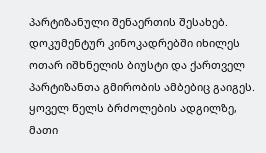პარტიზანული შენაერთის შესახებ. დოკუმენტურ კინოკადრებში იხილეს ოთარ იშხნელის ბიუსტი და ქართველ პარტიზანთა გმირობის ამბებიც გაიგეს. ყოველ წელს ბრძოლების ადგილზე, მათი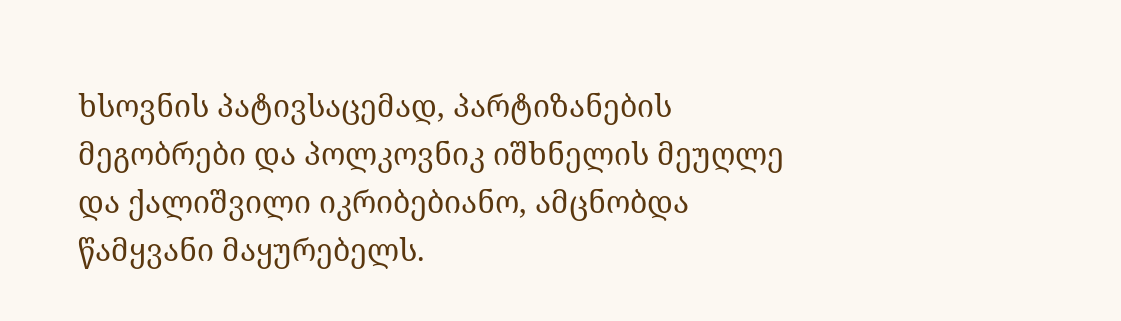ხსოვნის პატივსაცემად, პარტიზანების მეგობრები და პოლკოვნიკ იშხნელის მეუღლე და ქალიშვილი იკრიბებიანო, ამცნობდა წამყვანი მაყურებელს.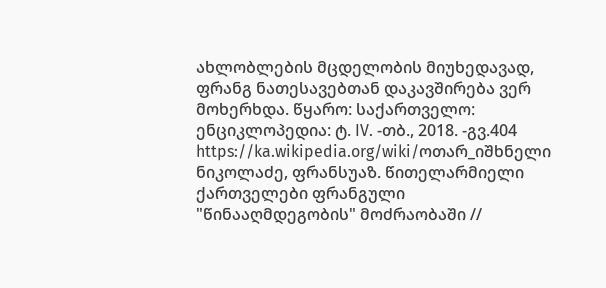ახლობლების მცდელობის მიუხედავად, ფრანგ ნათესავებთან დაკავშირება ვერ მოხერხდა. წყარო: საქართველო: ენციკლოპედია: ტ. IV. -თბ., 2018. -გვ.404 https://ka.wikipedia.org/wiki/ოთარ_იშხნელი ნიკოლაძე, ფრანსუაზ. წითელარმიელი ქართველები ფრანგული "წინააღმდეგობის" მოძრაობაში //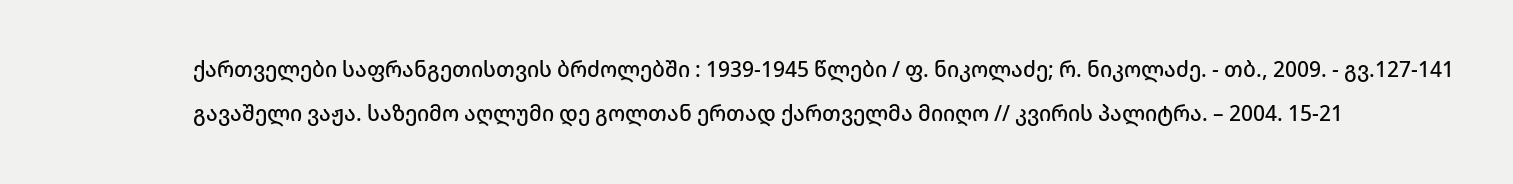ქართველები საფრანგეთისთვის ბრძოლებში : 1939-1945 წლები / ფ. ნიკოლაძე; რ. ნიკოლაძე. - თბ., 2009. - გვ.127-141 გავაშელი ვაჟა. საზეიმო აღლუმი დე გოლთან ერთად ქართველმა მიიღო // კვირის პალიტრა. – 2004. 15-21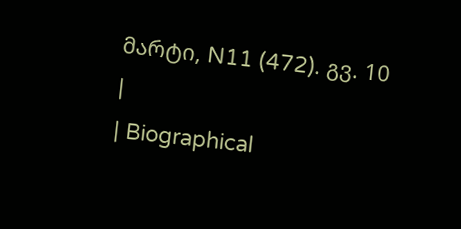მარტი, N11 (472). გვ. 10
|
| Biographical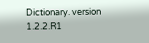Dictionary. version 1.2.2.R1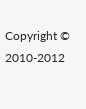Copyright © 2010-2012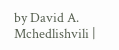by David A. Mchedlishvili |